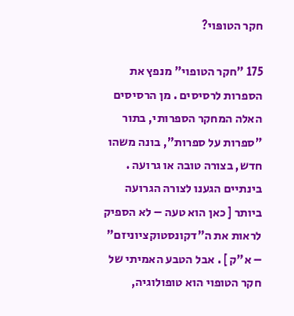חקר הטופּוי?

175 "חקר הטופוי" מנפץ את הספרות לרסיסים . מן הרסיסים האלה המחקר הספרותי, בתור "ספרות על ספרות", בונה משהו חדש, בצורה טובה או גרועה . בינתיים הגענו לצורה הגרועה ביותר [ כאן הוא טעה – לא הספיק לראות את ה"דקונסטוקציוניזם" – א"ק ] . אבל הטבע האמיתי של חקר הטופוי הוא טופולוגיה,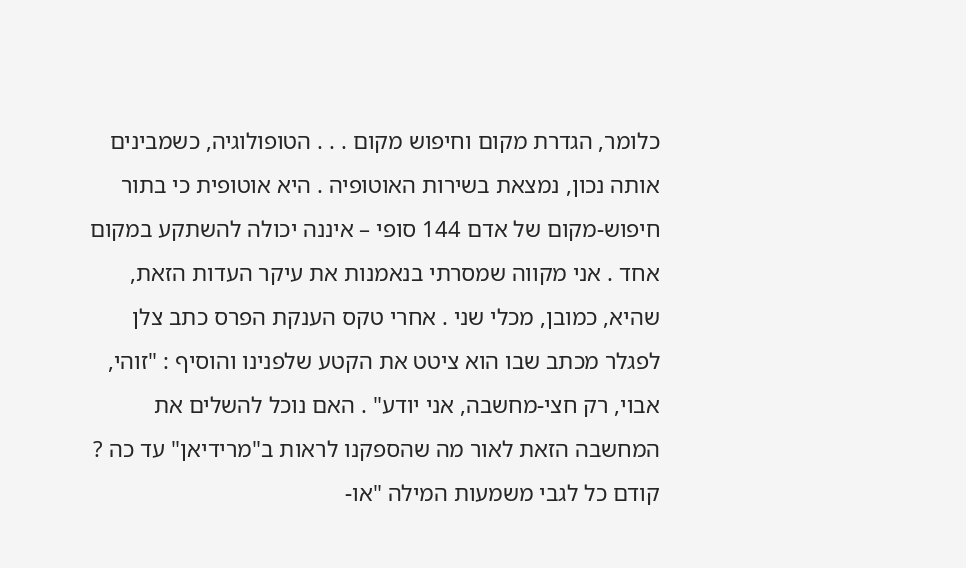כלומר, הגדרת מקום וחיפוש מקום . . . הטופולוגיה, כשמבינים אותה נכון, נמצאת בשירות האוטופיה . היא אוטופית כי בתור חיפוש-מקום של אדם 144 סופי – איננה יכולה להשתקע במקום אחד . אני מקווה שמסרתי בנאמנות את עיקר העדות הזאת, שהיא, כמובן, מכלי שני . אחרי טקס הענקת הפרס כתב צלן לפגלר מכתב שבו הוא ציטט את הקטע שלפנינו והוסיף : "זוהי, אבוי, רק חצי-מחשבה, אני יודע" . האם נוכל להשלים את המחשבה הזאת לאור מה שהספקנו לראות ב"מרידיאן" עד כה ? קודם כל לגבי משמעות המילה "או-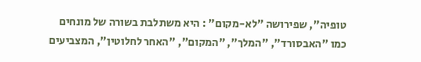טופיה", שפירושה "לא-מקום" : היא משתלבת בשורה של מונחים כמו "האבסורד", "המלך", "המקום", "האחר לחלוטין", המצביעים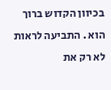בכיוון הקדוש ברוך הוא . התביעה לראות לא רק את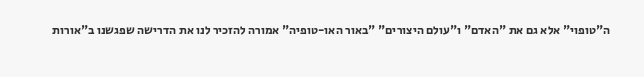ה"טופוי" אלא גם את "האדם" ו"עולם היצורים" "באור האו-טופיה" אמורה להזכיר לנו את הדרישה שפגשנו ב"אורות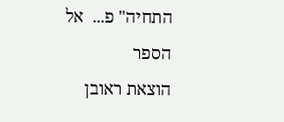התחיה" פ...  אל הספר
הוצאת ראובן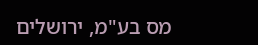מס בע"מ, ירושלים